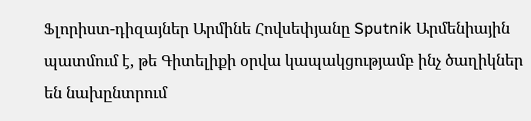Ֆլորիստ-դիզայներ Արմինե Հովսեփյանը Sputnik Արմենիային պատմում է, թե Գիտելիքի օրվա կապակցությամբ ինչ ծաղիկներ են նախընտրում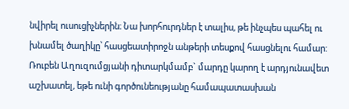նվիրել ուսուցիչներին։ Նա խորհուրդներ է տալիս, թե ինչպես պահել ու խնամել ծաղիկը՝ հասցեատիրոջն անթերի տեսքով հասցնելու համար:
Ռուբեն Աղուզումցյանի դիտարկմամբ` մարդը կարող է արդյունավետ աշխատել, եթե ունի գործունեությանը համապատասխան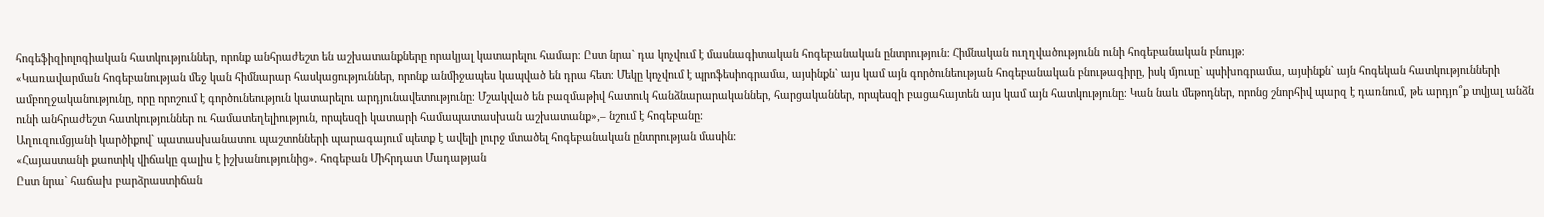հոգեֆիզիոլոգիական հատկություններ, որոնք անհրաժեշտ են աշխատանքները որակյալ կատարելու համար։ Ըստ նրա` դա կոչվում է մասնագիտական հոգեբանական ընտրություն: Հիմնական ուղղվածությունն ունի հոգեբանական բնույթ։
«Կառավարման հոգեբանության մեջ կան հիմնարար հասկացություններ, որոնք անմիջապես կապված են դրա հետ։ Մեկը կոչվում է պրոֆեսիոգրամա, այսինքն` այս կամ այն գործունեության հոգեբանական բնութագիրը, իսկ մյուսը` պսիխոգրամա, այսինքն` այն հոգեկան հատկությունների ամբողջականությունը, որը որոշում է գործունեություն կատարելու արդյունավետությունը։ Մշակված են բազմաթիվ հատուկ հանձնարարականներ, հարցականներ, որպեսզի բացահայտեն այս կամ այն հատկությունը։ Կան նաև մեթոդներ, որոնց շնորհիվ պարզ է դառնում, թե արդյո՞ք տվյալ անձն ունի անհրաժեշտ հատկություններ ու համատեղելիություն, որպեսզի կատարի համապատասխան աշխատանք»,– նշում է հոգեբանը։
Աղուզումցյանի կարծիքով` պատասխանատու պաշտոնների պարագայում պետք է ավելի լուրջ մտածել հոգեբանական ընտրության մասին։
«Հայաստանի քաոտիկ վիճակը գալիս է իշխանությունից». հոգեբան Միհրդատ Մադաթյան
Ըստ նրա` հաճախ բարձրաստիճան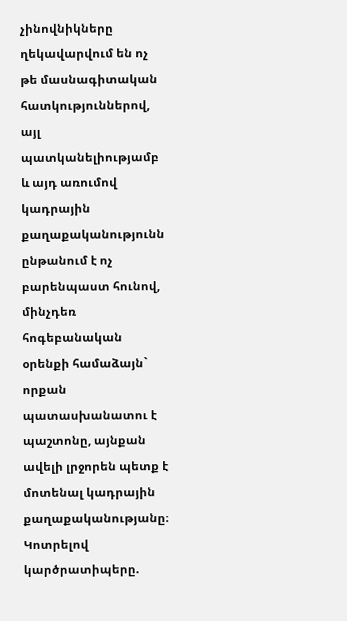չինովնիկները ղեկավարվում են ոչ թե մասնագիտական հատկություններով, այլ պատկանելիությամբ և այդ առումով կադրային քաղաքականությունն ընթանում է ոչ բարենպաստ հունով, մինչդեռ հոգեբանական օրենքի համաձայն` որքան պատասխանատու է պաշտոնը, այնքան ավելի լրջորեն պետք է մոտենալ կադրային քաղաքականությանը։
Կոտրելով կարծրատիպերը.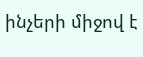ինչերի միջով է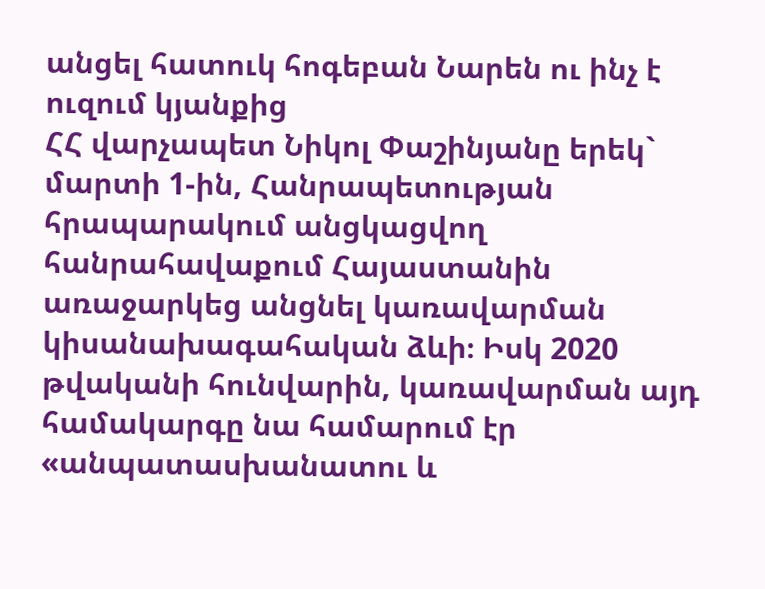անցել հատուկ հոգեբան Նարեն ու ինչ է ուզում կյանքից
ՀՀ վարչապետ Նիկոլ Փաշինյանը երեկ` մարտի 1-ին, Հանրապետության հրապարակում անցկացվող հանրահավաքում Հայաստանին առաջարկեց անցնել կառավարման կիսանախագահական ձևի։ Իսկ 2020 թվականի հունվարին, կառավարման այդ համակարգը նա համարում էր «անպատասխանատու և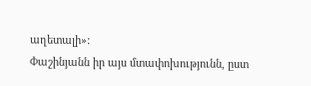աղետալի»:
Փաշինյանն իր այս մտափոխությունն, ըստ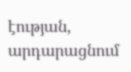էության, արդարացնում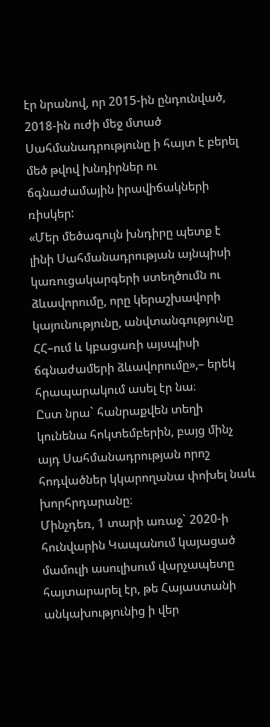էր նրանով, որ 2015-ին ընդունված, 2018-ին ուժի մեջ մտած Սահմանադրությունը ի հայտ է բերել մեծ թվով խնդիրներ ու ճգնաժամային իրավիճակների ռիսկեր:
«Մեր մեծագույն խնդիրը պետք է լինի Սահմանադրության այնպիսի կառուցակարգերի ստեղծումն ու ձևավորումը, որը կերաշխավորի կայունությունը, անվտանգությունը ՀՀ–ում և կբացառի այսպիսի ճգնաժամերի ձևավորումը»,– երեկ հրապարակում ասել էր նա։
Ըստ նրա` հանրաքվեն տեղի կունենա հոկտեմբերին, բայց մինչ այդ Սահմանադրության որոշ հոդվածներ կկարողանա փոխել նաև խորհրդարանը։
Մինչդեռ, 1 տարի առաջ` 2020-ի հունվարին Կապանում կայացած մամուլի ասուլիսում վարչապետը հայտարարել էր, թե Հայաստանի անկախությունից ի վեր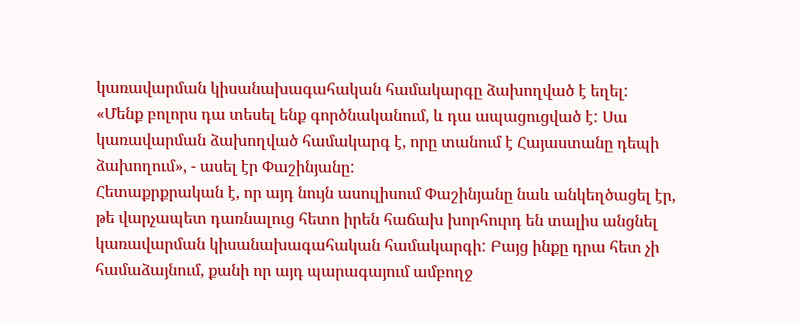կառավարման կիսանախագահական համակարգը ձախողված է եղել:
«Մենք բոլորս դա տեսել ենք գործնականում, և դա ապացուցված է: Սա կառավարման ձախողված համակարգ է, որը տանում է Հայաստանը դեպի ձախողում», - ասել էր Փաշինյանը:
Հետաքրքրական է, որ այդ նույն ասուլիսում Փաշինյանը նաև անկեղծացել էր, թե վարչապետ դառնալուց հետո իրեն հաճախ խորհուրդ են տալիս անցնել կառավարման կիսանախագահական համակարգի: Բայց ինքը դրա հետ չի համաձայնում, քանի որ այդ պարագայում ամբողջ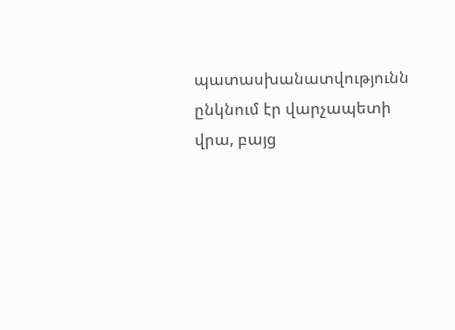պատասխանատվությունն ընկնում էր վարչապետի վրա, բայց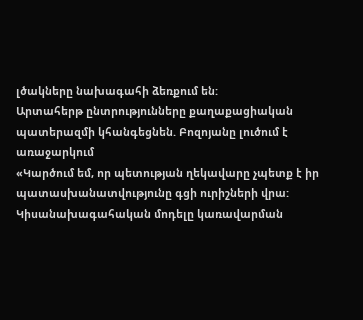լծակները նախագահի ձեռքում են:
Արտահերթ ընտրությունները քաղաքացիական պատերազմի կհանգեցնեն. Բոզոյանը լուծում է առաջարկում
«Կարծում եմ, որ պետության ղեկավարը չպետք է իր պատասխանատվությունը գցի ուրիշների վրա: Կիսանախագահական մոդելը կառավարման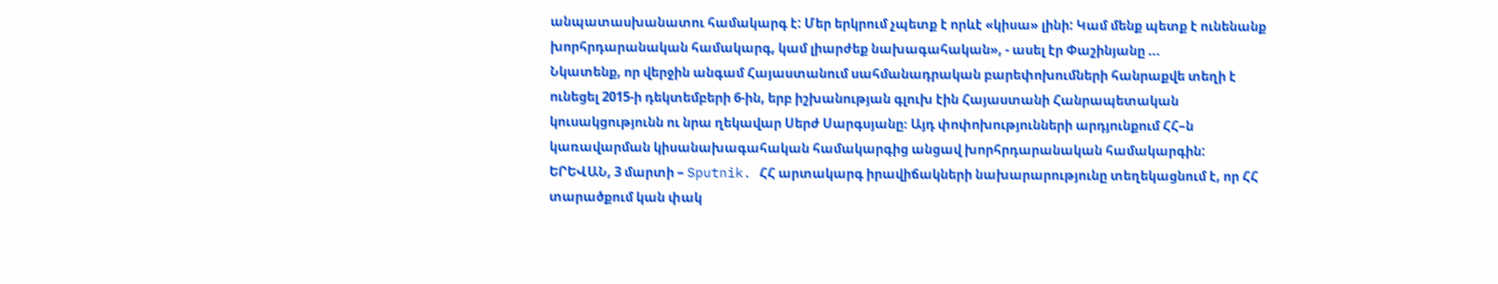անպատասխանատու համակարգ է: Մեր երկրում չպետք է որևէ «կիսա» լինի: Կամ մենք պետք է ունենանք խորհրդարանական համակարգ, կամ լիարժեք նախագահական», - ասել էր Փաշինյանը ...
Նկատենք, որ վերջին անգամ Հայաստանում սահմանադրական բարեփոխումների հանրաքվե տեղի է ունեցել 2015-ի դեկտեմբերի 6-ին, երբ իշխանության գլուխ էին Հայաստանի Հանրապետական կուսակցությունն ու նրա ղեկավար Սերժ Սարգսյանը։ Այդ փոփոխությունների արդյունքում ՀՀ–ն կառավարման կիսանախագահական համակարգից անցավ խորհրդարանական համակարգին:
ԵՐԵՎԱՆ, 3 մարտի – Sputnik. ՀՀ արտակարգ իրավիճակների նախարարությունը տեղեկացնում է, որ ՀՀ տարածքում կան փակ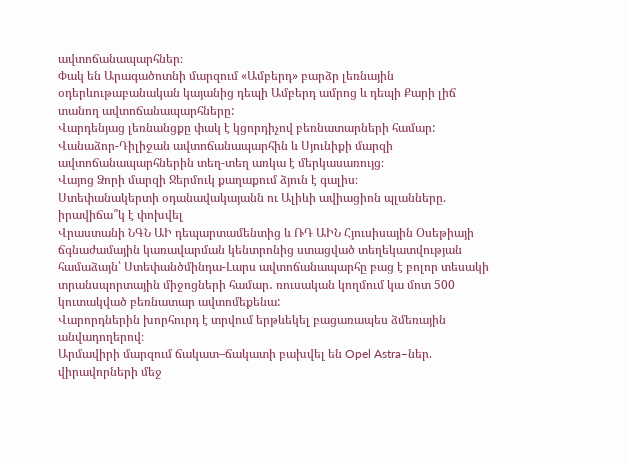ավտոճանապարհներ։
Փակ են Արագածոտնի մարզում «Ամբերդ» բարձր լեռնային օդերևութաբանական կայանից դեպի Ամբերդ ամրոց և դեպի Քարի լիճ տանող ավտոճանապարհները:
Վարդենյաց լեռնանցքը փակ է կցորդիչով բեռնատարների համար:
Վանաձոր-Դիլիջան ավտոճանապարհին և Սյունիքի մարզի ավտոճանապարհներին տեղ-տեղ առկա է մերկասառույց։
Վայոց Ձորի մարզի Ջերմուկ քաղաքում ձյուն է գալիս։
Ստեփանակերտի օդանավակայանն ու Ալիևի ավիացիոն պլանները. իրավիճա՞կ է փոխվել
Վրաստանի ՆԳՆ ԱԻ դեպարտամենտից և ՌԴ ԱԻՆ Հյուսիսային Օսեթիայի ճգնաժամային կառավարման կենտրոնից ստացված տեղեկատվության համաձայն՝ Ստեփանծմինդա-Լարս ավտոճանապարհը բաց է բոլոր տեսակի տրանսպորտային միջոցների համար․ ռուսական կողմում կա մոտ 500 կուտակված բեռնատար ավտոմեքենա:
Վարորդներին խորհուրդ է տրվում երթևեկել բացառապես ձմեռային անվադողերով։
Արմավիրի մարզում ճակատ–ճակատի բախվել են Opel Astra–ներ. վիրավորների մեջ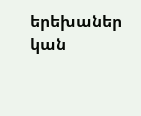երեխաներ կան